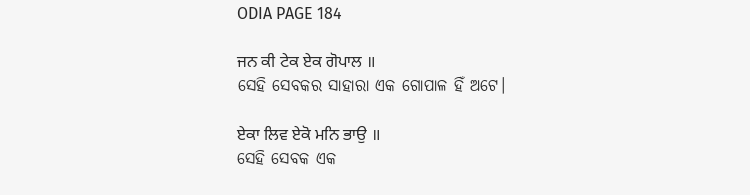ODIA PAGE 184

ਜਨ ਕੀ ਟੇਕ ਏਕ ਗੋਪਾਲ ॥
ସେହି ସେବକର ସାହାରା ଏକ ଗୋପାଳ ହିଁ ଅଟେ।

ਏਕਾ ਲਿਵ ਏਕੋ ਮਨਿ ਭਾਉ ॥
ସେହି ସେବକ ଏକ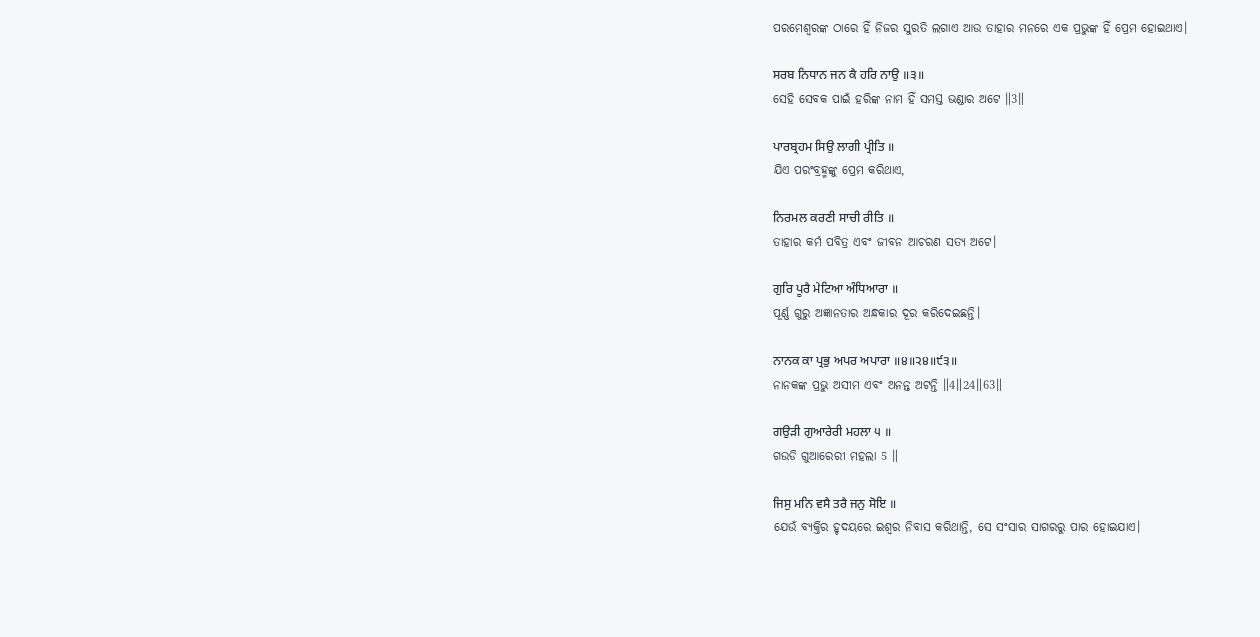ପରମେଶ୍ଵରଙ୍କ ଠାରେ ହିଁ ନିଜର ସୁରତି ଲଗାଏ ଆଉ ତାହାର ମନରେ ଏକ ପ୍ରଭୁଙ୍କ ହିଁ ପ୍ରେମ ହୋଇଥାଏ।

ਸਰਬ ਨਿਧਾਨ ਜਨ ਕੈ ਹਰਿ ਨਾਉ ॥੩॥
ସେହି ସେବକ ପାଇଁ ହରିଙ୍କ ନାମ ହିଁ ସମସ୍ତ ଭଣ୍ଡାର ଅଟେ ॥3॥

ਪਾਰਬ੍ਰਹਮ ਸਿਉ ਲਾਗੀ ਪ੍ਰੀਤਿ ॥
ଯିଏ ପରଂବ୍ରହ୍ମଙ୍କୁ ପ୍ରେମ କରିଥାଏ,

ਨਿਰਮਲ ਕਰਣੀ ਸਾਚੀ ਰੀਤਿ ॥
ତାହାର କର୍ମ ପବିତ୍ର ଏବଂ ଜୀବନ ଆଚରଣ ସତ୍ୟ ଅଟେ।

ਗੁਰਿ ਪੂਰੈ ਮੇਟਿਆ ਅੰਧਿਆਰਾ ॥
ପୂର୍ଣ୍ଣ ଗୁରୁ ଅଜ୍ଞାନତାର ଅନ୍ଧକାର ଦୂର କରିଦେଇଛନ୍ତି।

ਨਾਨਕ ਕਾ ਪ੍ਰਭੁ ਅਪਰ ਅਪਾਰਾ ॥੪॥੨੪॥੯੩॥
ନାନକଙ୍କ ପ୍ରଭୁ ଅସୀମ ଏବଂ ଅନନ୍ତ ଅଟନ୍ତି ॥4॥24॥63॥

ਗਉੜੀ ਗੁਆਰੇਰੀ ਮਹਲਾ ੫ ॥
ଗଉଡି ଗୁଆରେରୀ ମହଲା 5 ॥

ਜਿਸੁ ਮਨਿ ਵਸੈ ਤਰੈ ਜਨੁ ਸੋਇ ॥
ଯେଉଁ ବ୍ୟକ୍ତିର ହୃଦୟରେ ଇଶ୍ଵର ନିବାସ କରିଥାନ୍ତି, ସେ ସଂସାର ସାଗରରୁ ପାର ହୋଇଯାଏ।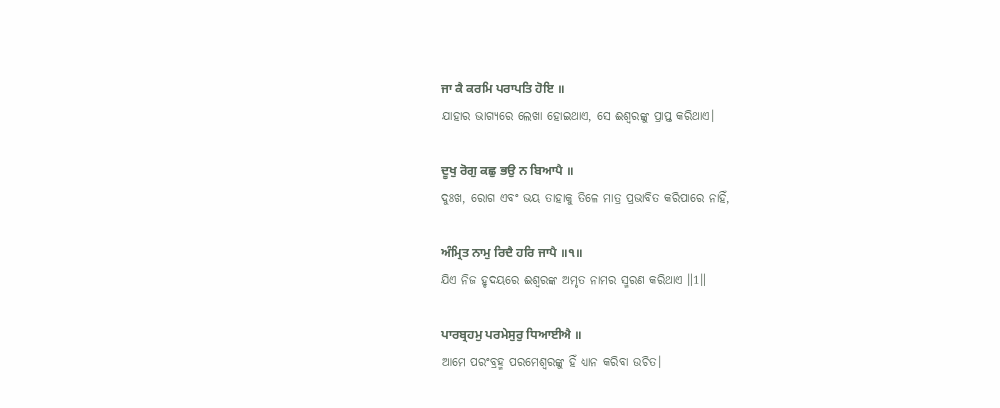ਜਾ ਕੈ ਕਰਮਿ ਪਰਾਪਤਿ ਹੋਇ ॥
ଯାହାର ଭାଗ୍ୟରେ ଲେଖା ହୋଇଥାଏ, ସେ ଈଶ୍ଵରଙ୍କୁ ପ୍ରାପ୍ତ କରିଥାଏ।

ਦੂਖੁ ਰੋਗੁ ਕਛੁ ਭਉ ਨ ਬਿਆਪੈ ॥
ଦୁଃଖ, ରୋଗ ଏବଂ ଭୟ ତାହାକୁ ତିଳେ ମାତ୍ର ପ୍ରଭାବିତ କରିପାରେ ନାହିଁ,

ਅੰਮ੍ਰਿਤ ਨਾਮੁ ਰਿਦੈ ਹਰਿ ਜਾਪੈ ॥੧॥
ଯିଏ ନିଜ ହୃଦୟରେ ଈଶ୍ବରଙ୍କ ଅମୃତ ନାମର ସ୍ମରଣ କରିଥାଏ ॥1॥

ਪਾਰਬ੍ਰਹਮੁ ਪਰਮੇਸੁਰੁ ਧਿਆਈਐ ॥
ଆମେ ପରଂବ୍ରହ୍ମ ପରମେଶ୍ଵରଙ୍କୁ ହିଁ ଧ୍ୟାନ କରିବା ଉଚିତ।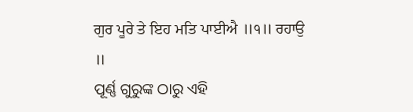ਗੁਰ ਪੂਰੇ ਤੇ ਇਹ ਮਤਿ ਪਾਈਐ ॥੧॥ ਰਹਾਉ ॥
ପୂର୍ଣ୍ଣ ଗୁରୁଙ୍କ ଠାରୁ ଏହି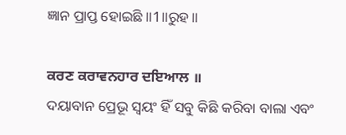ଜ୍ଞାନ ପ୍ରାପ୍ତ ହୋଇଛି ॥1॥ରୁହ॥

ਕਰਣ ਕਰਾਵਨਹਾਰ ਦਇਆਲ ॥
ଦୟାବାନ ପ୍ରେଭୂ ସ୍ଵୟଂ ହିଁ ସବୁ କିଛି କରିବା ବାଲା ଏବଂ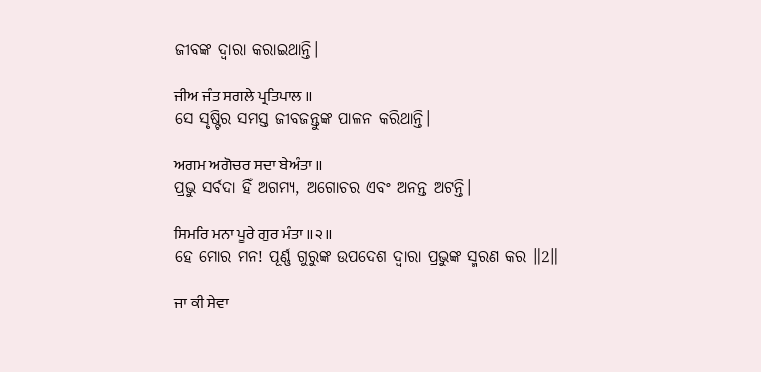ଜୀବଙ୍କ ଦ୍ଵାରା କରାଇଥାନ୍ତି।

ਜੀਅ ਜੰਤ ਸਗਲੇ ਪ੍ਰਤਿਪਾਲ ॥
ସେ ସୃଷ୍ଟିର ସମସ୍ତ ଜୀବଜନ୍ତୁଙ୍କ ପାଳନ କରିଥାନ୍ତି।

ਅਗਮ ਅਗੋਚਰ ਸਦਾ ਬੇਅੰਤਾ ॥
ପ୍ରଭୁ ସର୍ବଦା ହିଁ ଅଗମ୍ଯ, ଅଗୋଚର ଏବଂ ଅନନ୍ତ ଅଟନ୍ତି।

ਸਿਮਰਿ ਮਨਾ ਪੂਰੇ ਗੁਰ ਮੰਤਾ ॥੨॥
ହେ ମୋର ମନ! ପୂର୍ଣ୍ଣ ଗୁରୁଙ୍କ ଉପଦେଶ ଦ୍ଵାରା ପ୍ରଭୁଙ୍କ ସ୍ମରଣ କର ॥2॥

ਜਾ ਕੀ ਸੇਵਾ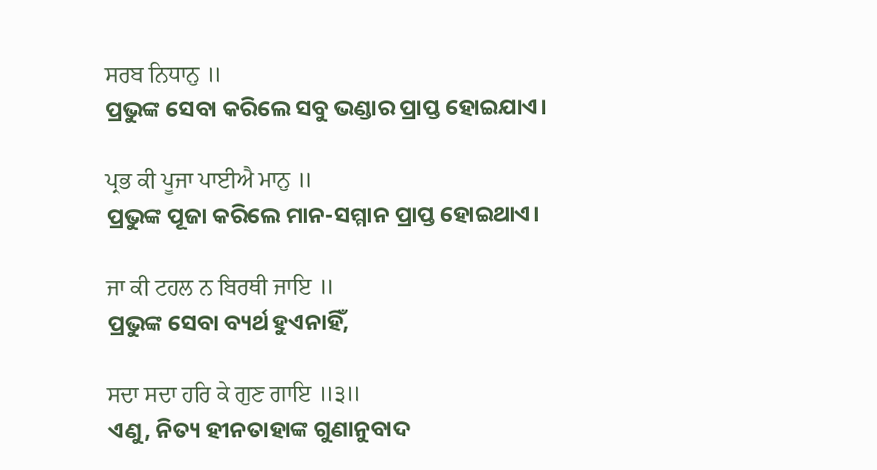ਸਰਬ ਨਿਧਾਨੁ ॥
ପ୍ରଭୁଙ୍କ ସେବା କରିଲେ ସବୁ ଭଣ୍ଡାର ପ୍ରାପ୍ତ ହୋଇଯାଏ।

ਪ੍ਰਭ ਕੀ ਪੂਜਾ ਪਾਈਐ ਮਾਨੁ ॥
ପ୍ରଭୁଙ୍କ ପୂଜା କରିଲେ ମାନ-ସମ୍ମାନ ପ୍ରାପ୍ତ ହୋଇଥାଏ।

ਜਾ ਕੀ ਟਹਲ ਨ ਬਿਰਥੀ ਜਾਇ ॥
ପ୍ରଭୁଙ୍କ ସେବା ବ୍ୟର୍ଥ ହୁଏନାହିଁ,

ਸਦਾ ਸਦਾ ਹਰਿ ਕੇ ਗੁਣ ਗਾਇ ॥੩॥
ଏଣୁ, ନିତ୍ୟ ହୀନତାହାଙ୍କ ଗୁଣାନୁବାଦ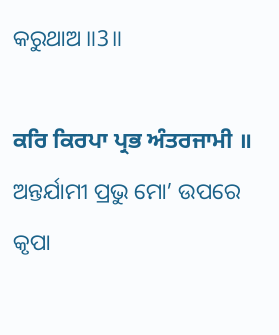କରୁଥାଅ ॥3॥

ਕਰਿ ਕਿਰਪਾ ਪ੍ਰਭ ਅੰਤਰਜਾਮੀ ॥
ଅନ୍ତର୍ଯାମୀ ପ୍ରଭୁ ମୋ’ ଉପରେ କୃପା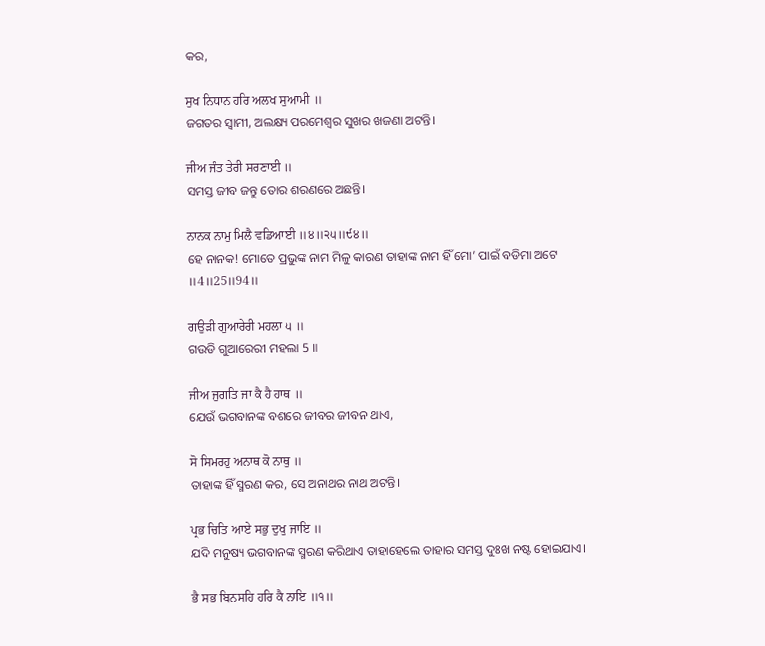କର,

ਸੁਖ ਨਿਧਾਨ ਹਰਿ ਅਲਖ ਸੁਆਮੀ ॥
ଜଗତର ସ୍ଵାମୀ, ଅଲକ୍ଷ୍ୟ ପରମେଶ୍ଵର ସୁଖର ଖଜଣା ଅଟନ୍ତି।

ਜੀਅ ਜੰਤ ਤੇਰੀ ਸਰਣਾਈ ॥
ସମସ୍ତ ଜୀବ ଜନ୍ତୁ ତୋର ଶରଣରେ ଅଛନ୍ତି।

ਨਾਨਕ ਨਾਮੁ ਮਿਲੈ ਵਡਿਆਈ ॥੪॥੨੫॥੯੪॥
ହେ ନାନକ! ମୋତେ ପ୍ରଭୁଙ୍କ ନାମ ମିଳୁ କାରଣ ତାହାଙ୍କ ନାମ ହିଁ ମୋ’ ପାଇଁ ବଡିମା ଅଟେ ॥4॥25॥94॥

ਗਉੜੀ ਗੁਆਰੇਰੀ ਮਹਲਾ ੫ ॥
ଗଉଡି ଗୁଆରେରୀ ମହଲା 5 ॥

ਜੀਅ ਜੁਗਤਿ ਜਾ ਕੈ ਹੈ ਹਾਥ ॥
ଯେଉଁ ଭଗବାନଙ୍କ ବଶରେ ଜୀବର ଜୀବନ ଥାଏ,

ਸੋ ਸਿਮਰਹੁ ਅਨਾਥ ਕੋ ਨਾਥੁ ॥
ତାହାଙ୍କ ହିଁ ସ୍ମରଣ କର, ସେ ଅନାଥର ନାଥ ଅଟନ୍ତି।

ਪ੍ਰਭ ਚਿਤਿ ਆਏ ਸਭੁ ਦੁਖੁ ਜਾਇ ॥
ଯଦି ମନୁଷ୍ୟ ଭଗବାନଙ୍କ ସ୍ମରଣ କରିଥାଏ ତାହାହେଲେ ତାହାର ସମସ୍ତ ଦୁଃଖ ନଷ୍ଟ ହୋଇଯାଏ।

ਭੈ ਸਭ ਬਿਨਸਹਿ ਹਰਿ ਕੈ ਨਾਇ ॥੧॥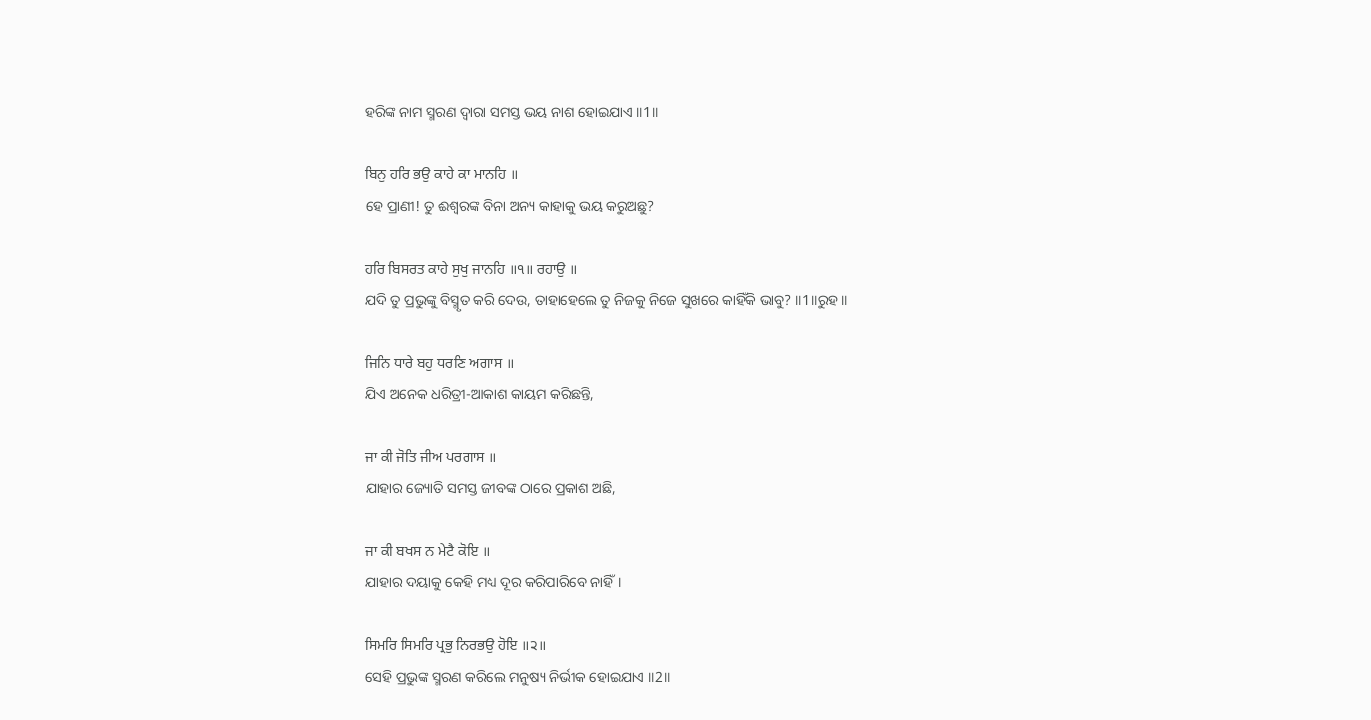ହରିଙ୍କ ନାମ ସ୍ମରଣ ଦ୍ଵାରା ସମସ୍ତ ଭୟ ନାଶ ହୋଇଯାଏ ॥1॥

ਬਿਨੁ ਹਰਿ ਭਉ ਕਾਹੇ ਕਾ ਮਾਨਹਿ ॥
ହେ ପ୍ରାଣୀ! ତୁ ଈଶ୍ବରଙ୍କ ବିନା ଅନ୍ୟ କାହାକୁ ଭୟ କରୁଅଛୁ?

ਹਰਿ ਬਿਸਰਤ ਕਾਹੇ ਸੁਖੁ ਜਾਨਹਿ ॥੧॥ ਰਹਾਉ ॥
ଯଦି ତୁ ପ୍ରଭୁଙ୍କୁ ବିସ୍ମୃତ କରି ଦେଉ, ତାହାହେଲେ ତୁ ନିଜକୁ ନିଜେ ସୁଖରେ କାହିଁକି ଭାବୁ? ॥1॥ରୁହ॥

ਜਿਨਿ ਧਾਰੇ ਬਹੁ ਧਰਣਿ ਅਗਾਸ ॥
ଯିଏ ଅନେକ ଧରିତ୍ରୀ-ଆକାଶ କାୟମ କରିଛନ୍ତି,

ਜਾ ਕੀ ਜੋਤਿ ਜੀਅ ਪਰਗਾਸ ॥
ଯାହାର ଜ୍ୟୋତି ସମସ୍ତ ଜୀବଙ୍କ ଠାରେ ପ୍ରକାଶ ଅଛି,

ਜਾ ਕੀ ਬਖਸ ਨ ਮੇਟੈ ਕੋਇ ॥
ଯାହାର ଦୟାକୁ କେହି ମଧ୍ୟ ଦୂର କରିପାରିବେ ନାହିଁ।

ਸਿਮਰਿ ਸਿਮਰਿ ਪ੍ਰਭੁ ਨਿਰਭਉ ਹੋਇ ॥੨॥
ସେହି ପ୍ରଭୁଙ୍କ ସ୍ମରଣ କରିଲେ ମନୁଷ୍ୟ ନିର୍ଭୀକ ହୋଇଯାଏ ॥2॥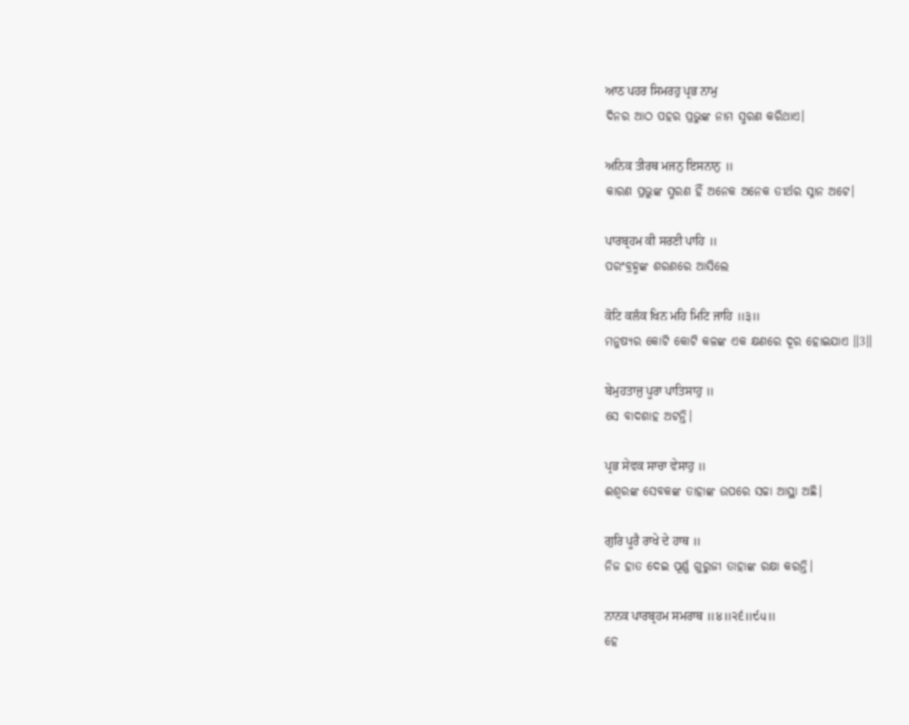ਆਠ ਪਹਰ ਸਿਮਰਹੁ ਪ੍ਰਭ ਨਾਮੁ
ଦିନର ଆଠ ପହର ପ୍ରଭୁଙ୍କ ନାମ ସ୍ମରଣ କରିଥାଏ।

ਅਨਿਕ ਤੀਰਥ ਮਜਨੁ ਇਸਨਾਨੁ ॥
କାରଣ ପ୍ରଭୁଙ୍କ ସ୍ମରଣ ହିଁ ଅନେକ ଅନେକ ତୀର୍ଥର ସ୍ନାନ ଅଟେ।

ਪਾਰਬ੍ਰਹਮ ਕੀ ਸਰਣੀ ਪਾਹਿ ॥
ପରଂବ୍ରହ୍ମଙ୍କ ଶରଣରେ ଆସିଲେ

ਕੋਟਿ ਕਲੰਕ ਖਿਨ ਮਹਿ ਮਿਟਿ ਜਾਹਿ ॥੩॥
ମନୁଷ୍ୟର କୋଟି କୋଟି କଳଙ୍କ ଏକ କ୍ଷଣରେ ଦୂର ହୋଇଯାଏ ॥3॥

ਬੇਮੁਹਤਾਜੁ ਪੂਰਾ ਪਾਤਿਸਾਹੁ ॥
ସେ ବାଦଶାହ ଅଟନ୍ତି।

ਪ੍ਰਭ ਸੇਵਕ ਸਾਚਾ ਵੇਸਾਹੁ ॥
ଈଶ୍ବରଙ୍କ ସେବକଙ୍କ ତାହାଙ୍କ ଉପରେ ସଚ୍ଚା ଆସ୍ଥା ଅଛି।

ਗੁਰਿ ਪੂਰੈ ਰਾਖੇ ਦੇ ਹਾਥ ॥
ନିଜ ହାତ ଦେଇ ପୂର୍ଣ୍ଣ ଗୁରୁଜୀ ତାହାଙ୍କ ରକ୍ଷା କରନ୍ତି।

ਨਾਨਕ ਪਾਰਬ੍ਰਹਮ ਸਮਰਾਥ ॥੪॥੨੬॥੯੫॥
ହେ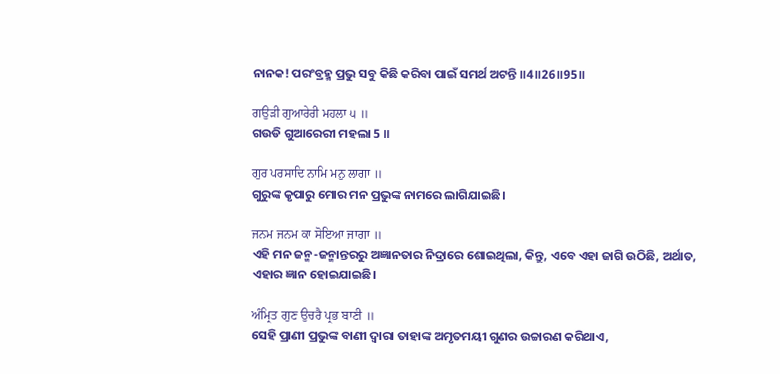ନାନକ! ପରଂବ୍ରହ୍ମ ପ୍ରଭୁ ସବୁ କିଛି କରିବା ପାଇଁ ସମର୍ଥ ଅଟନ୍ତି ॥4॥26॥95॥

ਗਉੜੀ ਗੁਆਰੇਰੀ ਮਹਲਾ ੫ ॥
ଗଉଡି ଗୁଆରେରୀ ମହଲା 5 ॥

ਗੁਰ ਪਰਸਾਦਿ ਨਾਮਿ ਮਨੁ ਲਾਗਾ ॥
ଗୁରୁଙ୍କ କୃପାରୁ ମୋର ମନ ପ୍ରଭୁଙ୍କ ନାମରେ ଲାଗିଯାଇଛି।

ਜਨਮ ਜਨਮ ਕਾ ਸੋਇਆ ਜਾਗਾ ॥
ଏହି ମନ ଜନ୍ମ-ଜନ୍ମାନ୍ତରରୁ ଅଜ୍ଞାନତାର ନିଦ୍ରାରେ ଶୋଇଥିଲା, କିନ୍ତୁ, ଏବେ ଏହା ଜାଗି ଉଠିଛି, ଅର୍ଥାତ, ଏହାର ଜ୍ଞାନ ହୋଇଯାଇଛି।

ਅੰਮ੍ਰਿਤ ਗੁਣ ਉਚਰੈ ਪ੍ਰਭ ਬਾਣੀ ॥
ସେହି ପ୍ରାଣୀ ପ୍ରଭୁଙ୍କ ବାଣୀ ଦ୍ଵାରା ତାହାଙ୍କ ଅମୃତମୟୀ ଗୁଣର ଉଚ୍ଚାରଣ କରିଥାଏ,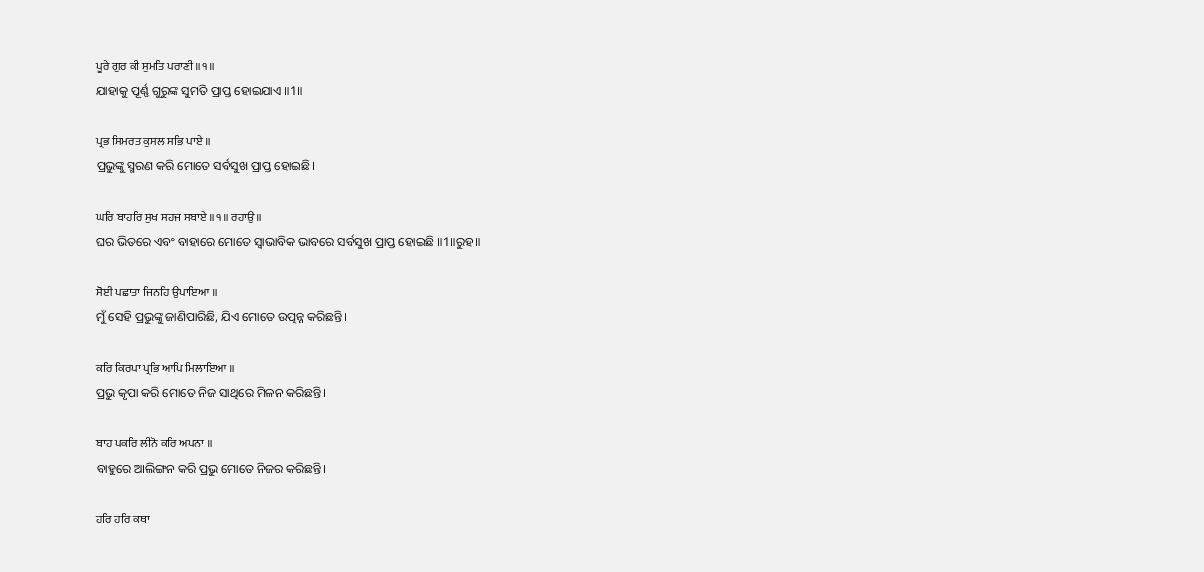ਪੂਰੇ ਗੁਰ ਕੀ ਸੁਮਤਿ ਪਰਾਣੀ ॥੧॥
ଯାହାକୁ ପୂର୍ଣ୍ଣ ଗୁରୁଙ୍କ ସୁମତି ପ୍ରାପ୍ତ ହୋଇଯାଏ ॥1॥

ਪ੍ਰਭ ਸਿਮਰਤ ਕੁਸਲ ਸਭਿ ਪਾਏ ॥
ପ୍ରଭୁଙ୍କୁ ସ୍ମରଣ କରି ମୋତେ ସର୍ବସୁଖ ପ୍ରାପ୍ତ ହୋଇଛି।

ਘਰਿ ਬਾਹਰਿ ਸੁਖ ਸਹਜ ਸਬਾਏ ॥੧॥ ਰਹਾਉ ॥
ଘର ଭିତରେ ଏବଂ ବାହାରେ ମୋତେ ସ୍ଵାଭାବିକ ଭାବରେ ସର୍ବସୁଖ ପ୍ରାପ୍ତ ହୋଇଛି ॥1॥ରୁହ॥

ਸੋਈ ਪਛਾਤਾ ਜਿਨਹਿ ਉਪਾਇਆ ॥
ମୁଁ ସେହି ପ୍ରଭୁଙ୍କୁ ଜାଣିପାରିଛି, ଯିଏ ମୋତେ ଉତ୍ପନ୍ନ କରିଛନ୍ତି।

ਕਰਿ ਕਿਰਪਾ ਪ੍ਰਭਿ ਆਪਿ ਮਿਲਾਇਆ ॥
ପ୍ରଭୁ କୃପା କରି ମୋତେ ନିଜ ସାଥିରେ ମିଳନ କରିଛନ୍ତି।

ਬਾਹ ਪਕਰਿ ਲੀਨੋ ਕਰਿ ਅਪਨਾ ॥
ବାହୁରେ ଆଲିଙ୍ଗନ କରି ପ୍ରଭୁ ମୋତେ ନିଜର କରିଛନ୍ତି।

ਹਰਿ ਹਰਿ ਕਥਾ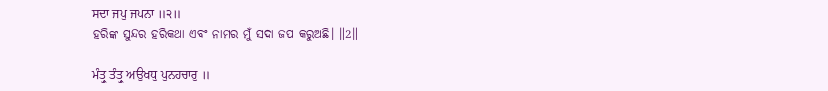ਸਦਾ ਜਪੁ ਜਪਨਾ ॥੨॥
ହରିଙ୍କ ସୁନ୍ଦର ହରିକଥା ଏବଂ ନାମର ମୁଁ ସଦା ଜପ କରୁଅଛି। ॥2॥

ਮੰਤ੍ਰੁ ਤੰਤ੍ਰੁ ਅਉਖਧੁ ਪੁਨਹਚਾਰੁ ॥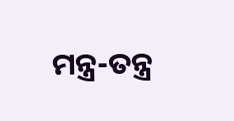ମନ୍ତ୍ର-ତନ୍ତ୍ର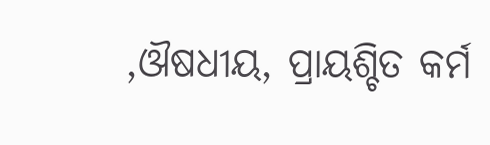,ଔଷଧୀୟ, ପ୍ରାୟଶ୍ଚିତ କର୍ମ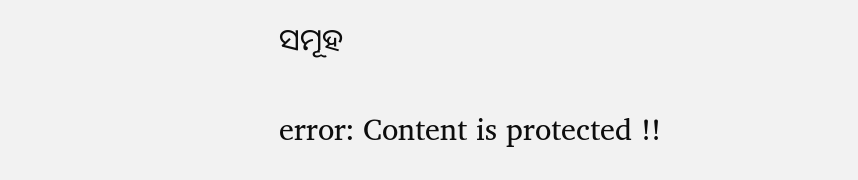ସମୂହ

error: Content is protected !!